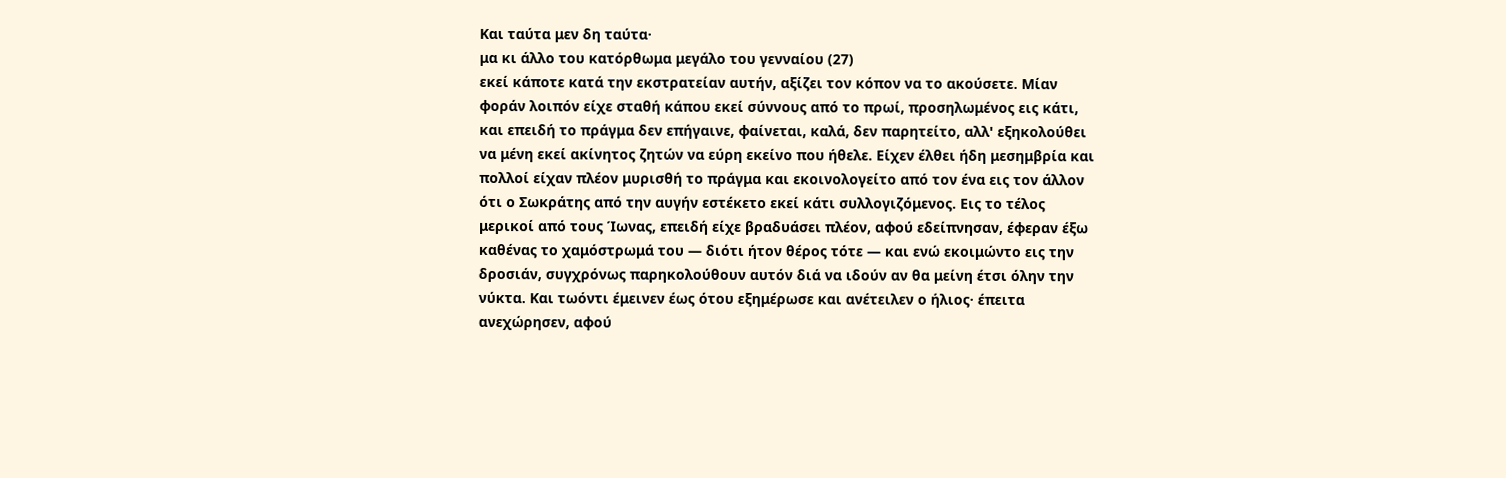Και ταύτα μεν δη ταύτα·
μα κι άλλο του κατόρθωμα μεγάλο του γενναίου (27)
εκεί κάποτε κατά την εκστρατείαν αυτήν, αξίζει τον κόπον να το ακούσετε. Μίαν φοράν λοιπόν είχε σταθή κάπου εκεί σύννους από το πρωί, προσηλωμένος εις κάτι, και επειδή το πράγμα δεν επήγαινε, φαίνεται, καλά, δεν παρητείτο, αλλ' εξηκολούθει να μένη εκεί ακίνητος ζητών να εύρη εκείνο που ήθελε. Είχεν έλθει ήδη μεσημβρία και πολλοί είχαν πλέον μυρισθή το πράγμα και εκοινολογείτο από τον ένα εις τον άλλον ότι ο Σωκράτης από την αυγήν εστέκετο εκεί κάτι συλλογιζόμενος. Εις το τέλος μερικοί από τους Ίωνας, επειδή είχε βραδυάσει πλέον, αφού εδείπνησαν, έφεραν έξω καθένας το χαμόστρωμά του — διότι ήτον θέρος τότε — και ενώ εκοιμώντο εις την δροσιάν, συγχρόνως παρηκολούθουν αυτόν διά να ιδούν αν θα μείνη έτσι όλην την νύκτα. Και τωόντι έμεινεν έως ότου εξημέρωσε και ανέτειλεν ο ήλιος· έπειτα ανεχώρησεν, αφού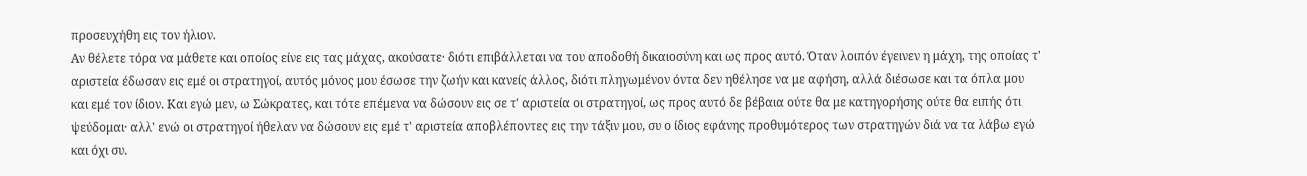προσευχήθη εις τον ήλιον.
Αν θέλετε τόρα να μάθετε και οποίος είνε εις τας μάχας, ακούσατε· διότι επιβάλλεται να του αποδοθή δικαιοσύνη και ως προς αυτό. Όταν λοιπόν έγεινεν η μάχη, της οποίας τ' αριστεία έδωσαν εις εμέ οι στρατηγοί, αυτός μόνος μου έσωσε την ζωήν και κανείς άλλος, διότι πληγωμένον όντα δεν ηθέλησε να με αφήση, αλλά διέσωσε και τα όπλα μου και εμέ τον ίδιον. Και εγώ μεν, ω Σώκρατες, και τότε επέμενα να δώσουν εις σε τ' αριστεία οι στρατηγοί, ως προς αυτό δε βέβαια ούτε θα με κατηγορήσης ούτε θα ειπής ότι ψεύδομαι· αλλ' ενώ οι στρατηγοί ήθελαν να δώσουν εις εμέ τ' αριστεία αποβλέποντες εις την τάξιν μου, συ ο ίδιος εφάνης προθυμότερος των στρατηγών διά να τα λάβω εγώ και όχι συ.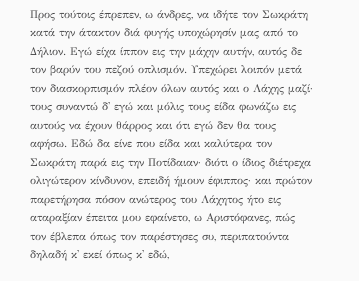Προς τούτοις έπρεπεν, ω άνδρες, να ιδήτε τον Σωκράτη κατά την άτακτον διά φυγής υποχώρησίν μας από το Δήλιον. Εγώ είχα ίππον εις την μάχην αυτήν, αυτός δε τον βαρύν του πεζού οπλισμόν. Υπεχώρει λοιπόν μετά τον διασκορπισμόν πλέον όλων αυτός και ο Λάχης μαζί· τους συναντώ δ' εγώ και μόλις τους είδα φωνάζω εις αυτούς να έχουν θάρρος και ότι εγώ δεν θα τους αφήσω. Εδώ δα είνε που είδα και καλύτερα τον Σωκράτη παρά εις την Ποτίδαιαν· διότι ο ίδιος διέτρεχα ολιγώτερον κίνδυνον, επειδή ήμουν έφιππος· και πρώτον παρετήρησα πόσον ανώτερος του Λάχητος ήτο εις αταραξίαν έπειτα μου εφαίνετο, ω Αριστόφανες, πώς τον έβλεπα όπως τον παρέστησες συ, περιπατούντα δηλαδή κ' εκεί όπως κ' εδώ,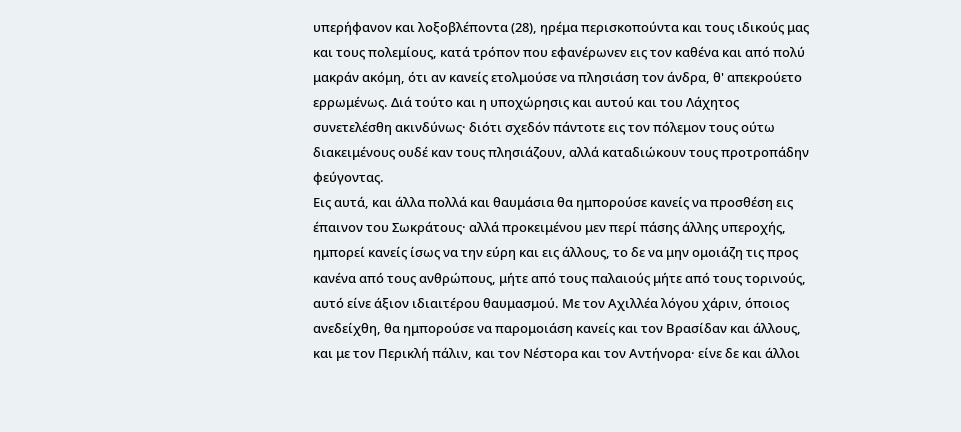υπερήφανον και λοξοβλέποντα (28), ηρέμα περισκοπούντα και τους ιδικούς μας και τους πολεμίους, κατά τρόπον που εφανέρωνεν εις τον καθένα και από πολύ μακράν ακόμη, ότι αν κανείς ετολμούσε να πλησιάση τον άνδρα, θ' απεκρούετο ερρωμένως. Διά τούτο και η υποχώρησις και αυτού και του Λάχητος συνετελέσθη ακινδύνως· διότι σχεδόν πάντοτε εις τον πόλεμον τους ούτω διακειμένους ουδέ καν τους πλησιάζουν, αλλά καταδιώκουν τους προτροπάδην φεύγοντας.
Εις αυτά, και άλλα πολλά και θαυμάσια θα ημπορούσε κανείς να προσθέση εις έπαινον του Σωκράτους· αλλά προκειμένου μεν περί πάσης άλλης υπεροχής, ημπορεί κανείς ίσως να την εύρη και εις άλλους, το δε να μην ομοιάζη τις προς κανένα από τους ανθρώπους, μήτε από τους παλαιούς μήτε από τους τορινούς, αυτό είνε άξιον ιδιαιτέρου θαυμασμού. Με τον Αχιλλέα λόγου χάριν, όποιος ανεδείχθη, θα ημπορούσε να παρομοιάση κανείς και τον Βρασίδαν και άλλους, και με τον Περικλή πάλιν, και τον Νέστορα και τον Αντήνορα· είνε δε και άλλοι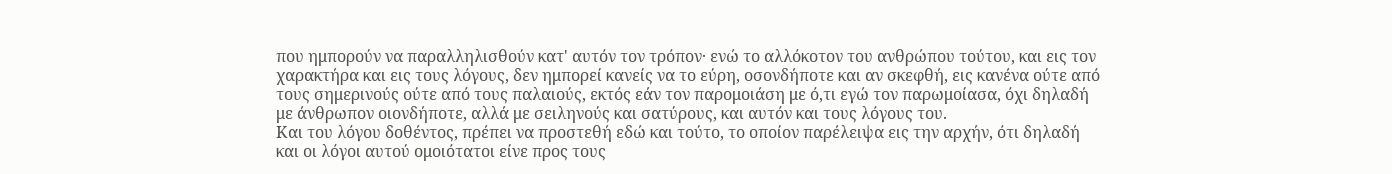που ημπορούν να παραλληλισθούν κατ' αυτόν τον τρόπον· ενώ το αλλόκοτον του ανθρώπου τούτου, και εις τον χαρακτήρα και εις τους λόγους, δεν ημπορεί κανείς να το εύρη, οσονδήποτε και αν σκεφθή, εις κανένα ούτε από τους σημερινούς ούτε από τους παλαιούς, εκτός εάν τον παρομοιάση με ό,τι εγώ τον παρωμοίασα, όχι δηλαδή με άνθρωπον οιονδήποτε, αλλά με σειληνούς και σατύρους, και αυτόν και τους λόγους του.
Και του λόγου δοθέντος, πρέπει να προστεθή εδώ και τούτο, το οποίον παρέλειψα εις την αρχήν, ότι δηλαδή και οι λόγοι αυτού ομοιότατοι είνε προς τους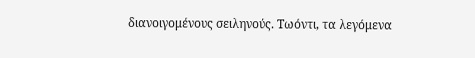διανοιγομένους σειληνούς. Τωόντι, τα λεγόμενα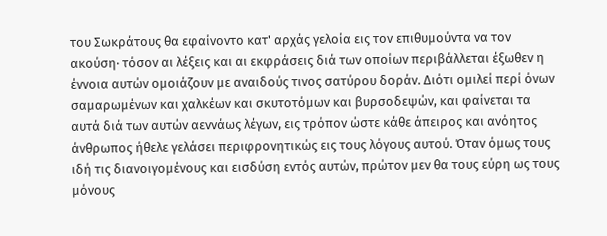του Σωκράτους θα εφαίνοντο κατ' αρχάς γελοία εις τον επιθυμούντα να τον ακούση· τόσον αι λέξεις και αι εκφράσεις διά των οποίων περιβάλλεται έξωθεν η έννοια αυτών ομοιάζουν με αναιδούς τινος σατύρου δοράν. Διότι ομιλεί περί όνων σαμαρωμένων και χαλκέων και σκυτοτόμων και βυρσοδεψών, και φαίνεται τα αυτά διά των αυτών αεννάως λέγων, εις τρόπον ώστε κάθε άπειρος και ανόητος άνθρωπος ήθελε γελάσει περιφρονητικώς εις τους λόγους αυτού. Όταν όμως τους ιδή τις διανοιγομένους και εισδύση εντός αυτών, πρώτον μεν θα τους εύρη ως τους μόνους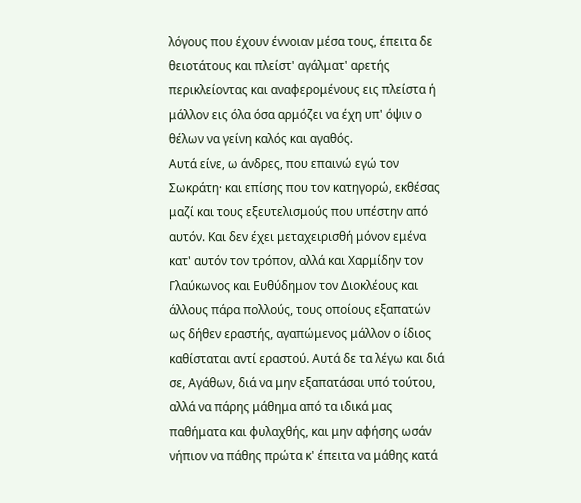λόγους που έχουν έννοιαν μέσα τους, έπειτα δε θειοτάτους και πλείστ' αγάλματ' αρετής περικλείοντας και αναφερομένους εις πλείστα ή μάλλον εις όλα όσα αρμόζει να έχη υπ' όψιν ο θέλων να γείνη καλός και αγαθός.
Αυτά είνε, ω άνδρες, που επαινώ εγώ τον Σωκράτη· και επίσης που τον κατηγορώ, εκθέσας μαζί και τους εξευτελισμούς που υπέστην από αυτόν. Και δεν έχει μεταχειρισθή μόνον εμένα κατ' αυτόν τον τρόπον, αλλά και Χαρμίδην τον Γλαύκωνος και Ευθύδημον τον Διοκλέους και άλλους πάρα πολλούς, τους οποίους εξαπατών ως δήθεν εραστής, αγαπώμενος μάλλον ο ίδιος καθίσταται αντί εραστού. Αυτά δε τα λέγω και διά σε, Αγάθων, διά να μην εξαπατάσαι υπό τούτου, αλλά να πάρης μάθημα από τα ιδικά μας παθήματα και φυλαχθής, και μην αφήσης ωσάν νήπιον να πάθης πρώτα κ' έπειτα να μάθης κατά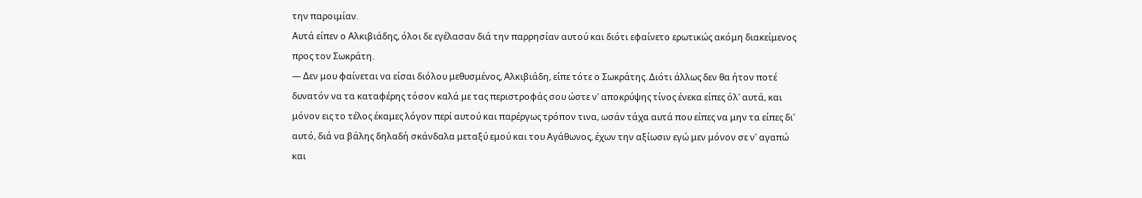την παροιμίαν.
Αυτά είπεν ο Αλκιβιάδης, όλοι δε εγέλασαν διά την παρρησίαν αυτού και διότι εφαίνετο ερωτικώς ακόμη διακείμενος προς τον Σωκράτη.
— Δεν μου φαίνεται να είσαι διόλου μεθυσμένος, Αλκιβιάδη, είπε τότε ο Σωκράτης. Διότι άλλως δεν θα ήτον ποτέ δυνατόν να τα καταφέρης τόσον καλά με τας περιστροφάς σου ώστε ν' αποκρύψης τίνος ένεκα είπες όλ' αυτά, και μόνον εις το τέλος έκαμες λόγον περί αυτού και παρέργως τρόπον τινα, ωσάν τάχα αυτά που είπες να μην τα είπες δι' αυτό, διά να βάλης δηλαδή σκάνδαλα μεταξύ εμού και του Αγάθωνος, έχων την αξίωσιν εγώ μεν μόνον σε ν' αγαπώ και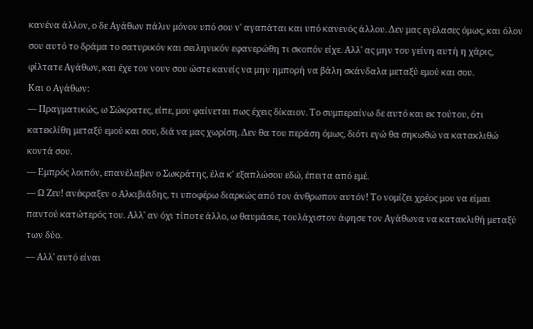κανένα άλλον, ο δε Αγάθων πάλιν μόνον υπό σου ν' αγαπάται και υπό κανενός άλλου. Δεν μας εγέλασες όμως, και όλον σου αυτό το δράμα το σατυρικόν και σειληνικόν εφανερώθη τι σκοπόν είχε. Αλλ' ας μην του γείνη αυτή η χάρις, φίλτατε Αγάθων, και έχε τον νουν σου ώστε κανείς να μην ημπορή να βάλη σκάνδαλα μεταξύ εμού και σου.
Και ο Αγάθων:
— Πραγματικώς, ω Σώκρατες, είπε, μου φαίνεται πως έχεις δίκαιον. Το συμπεραίνω δε αυτό και εκ τούτου, ότι κατεκλίθη μεταξύ εμού και σου, διά να μας χωρίση. Δεν θα του περάση όμως, διότι εγώ θα σηκωθώ να κατακλιθώ κοντά σου.
— Εμπρός λοιπόν, επανέλαβεν ο Σωκράτης, έλα κ' εξαπλώσου εδώ, έπειτα από εμέ.
— Ω Ζευ! ανέκραξεν ο Αλκιβιάδης, τι υποφέρω διαρκώς από τον άνθρωπον αυτόν! Το νομίζει χρέος μου να είμαι παντού κατώτερός του. Αλλ' αν όχι τίποτε άλλο, ω θαυμάσιε, τουλάχιστον άφησε τον Αγάθωνα να κατακλιθή μεταξύ των δύο.
— Αλλ' αυτό είναι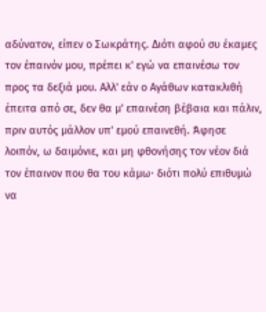αδύνατον, είπεν ο Σωκράτης. Διότι αφού συ έκαμες τον έπαινόν μου, πρέπει κ' εγώ να επαινέσω τον προς τα δεξιά μου. Αλλ' εάν ο Αγάθων κατακλιθή έπειτα από σε, δεν θα μ' επαινέση βέβαια και πάλιν, πριν αυτός μάλλον υπ' εμού επαινεθή. Άφησε λοιπόν, ω δαιμόνιε, και μη φθονήσης τον νέον διά τον έπαινον που θα του κάμω· διότι πολύ επιθυμώ να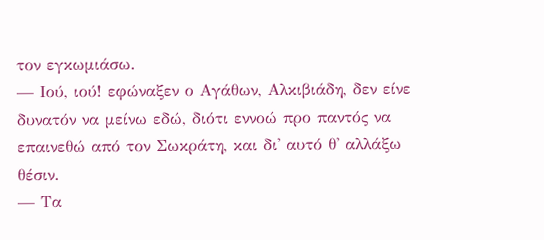τον εγκωμιάσω.
— Ιού, ιού! εφώναξεν ο Αγάθων, Αλκιβιάδη, δεν είνε δυνατόν να μείνω εδώ, διότι εννοώ προ παντός να επαινεθώ από τον Σωκράτη, και δι' αυτό θ' αλλάξω θέσιν.
— Τα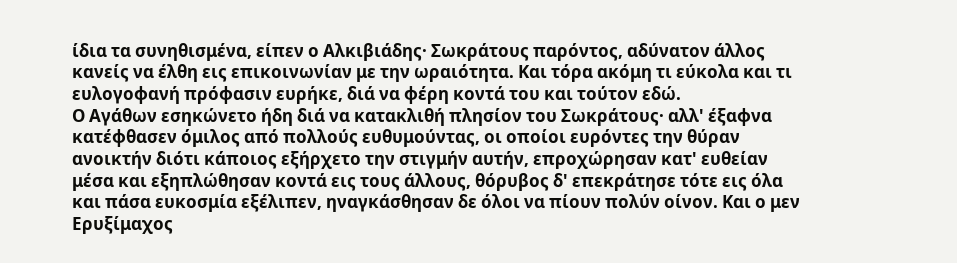ίδια τα συνηθισμένα, είπεν ο Αλκιβιάδης· Σωκράτους παρόντος, αδύνατον άλλος κανείς να έλθη εις επικοινωνίαν με την ωραιότητα. Και τόρα ακόμη τι εύκολα και τι ευλογοφανή πρόφασιν ευρήκε, διά να φέρη κοντά του και τούτον εδώ.
Ο Αγάθων εσηκώνετο ήδη διά να κατακλιθή πλησίον του Σωκράτους· αλλ' έξαφνα κατέφθασεν όμιλος από πολλούς ευθυμούντας, οι οποίοι ευρόντες την θύραν ανοικτήν διότι κάποιος εξήρχετο την στιγμήν αυτήν, επροχώρησαν κατ' ευθείαν μέσα και εξηπλώθησαν κοντά εις τους άλλους, θόρυβος δ' επεκράτησε τότε εις όλα και πάσα ευκοσμία εξέλιπεν, ηναγκάσθησαν δε όλοι να πίουν πολύν οίνον. Και ο μεν Ερυξίμαχος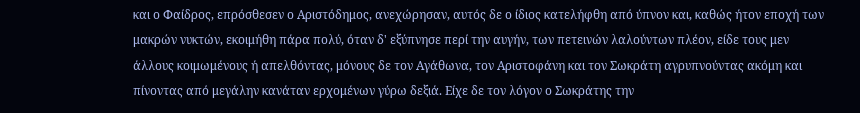και ο Φαίδρος, επρόσθεσεν ο Αριστόδημος, ανεχώρησαν, αυτός δε ο ίδιος κατελήφθη από ύπνον και, καθώς ήτον εποχή των μακρών νυκτών, εκοιμήθη πάρα πολύ, όταν δ' εξύπνησε περί την αυγήν, των πετεινών λαλούντων πλέον, είδε τους μεν άλλους κοιμωμένους ή απελθόντας, μόνους δε τον Αγάθωνα, τον Αριστοφάνη και τον Σωκράτη αγρυπνούντας ακόμη και πίνοντας από μεγάλην κανάταν ερχομένων γύρω δεξιά. Είχε δε τον λόγον ο Σωκράτης την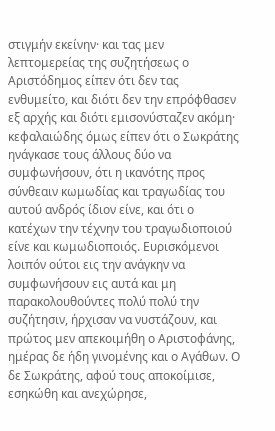στιγμήν εκείνην· και τας μεν λεπτομερείας της συζητήσεως ο Αριστόδημος είπεν ότι δεν τας ενθυμείτο, και διότι δεν την επρόφθασεν εξ αρχής και διότι εμισονύσταζεν ακόμη· κεφαλαιώδης όμως είπεν ότι ο Σωκράτης ηνάγκασε τους άλλους δύο να συμφωνήσουν, ότι η ικανότης προς σύνθεαιν κωμωδίας και τραγωδίας του αυτού ανδρός ίδιον είνε, και ότι ο κατέχων την τέχνην του τραγωδιοποιού είνε και κωμωδιοποιός. Ευρισκόμενοι λοιπόν ούτοι εις την ανάγκην να συμφωνήσουν εις αυτά και μη παρακολουθούντες πολύ πολύ την συζήτησιν, ήρχισαν να νυστάζουν, και πρώτος μεν απεκοιμήθη ο Αριστοφάνης, ημέρας δε ήδη γινομένης και ο Αγάθων. Ο δε Σωκράτης, αφού τους αποκοίμισε, εσηκώθη και ανεχώρησε,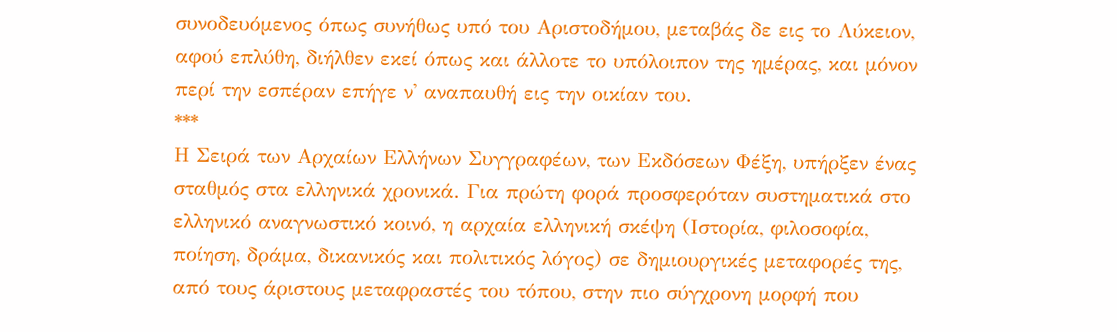συνοδευόμενος όπως συνήθως υπό του Αριστοδήμου, μεταβάς δε εις το Λύκειον, αφού επλύθη, διήλθεν εκεί όπως και άλλοτε το υπόλοιπον της ημέρας, και μόνον περί την εσπέραν επήγε ν' αναπαυθή εις την οικίαν του.
***
Η Σειρά των Αρχαίων Ελλήνων Συγγραφέων, των Εκδόσεων Φέξη, υπήρξεν ένας σταθμός στα ελληνικά χρονικά. Για πρώτη φορά προσφερόταν συστηματικά στο ελληνικό αναγνωστικό κοινό, η αρχαία ελληνική σκέψη (Ιστορία, φιλοσοφία, ποίηση, δράμα, δικανικός και πολιτικός λόγος) σε δημιουργικές μεταφορές της, από τους άριστους μεταφραστές του τόπου, στην πιο σύγχρονη μορφή που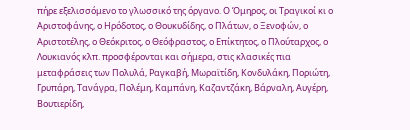πήρε εξελισσόμενο το γλωσσικό της όργανο. Ο Όμηρος, οι Τραγικοί κι ο Αριστοφάνης, ο Ηρόδοτος, ο Θουκυδίδης, ο Πλάτων, ο Ξενοφών, ο Αριστοτέλης, ο Θεόκριτος, ο Θεόφραστος, ο Επίκτητος, ο Πλούταρχος, ο Λουκιανός κλπ. προσφέρονται και σήμερα, στις κλασικές πια μεταφράσεις των Πολυλά, Ραγκαβή, Μωραϊτίδη, Κονδυλάκη, Ποριώτη, Γρυπάρη, Τανάγρα, Πολέμη, Καμπάνη, Καζαντζάκη, Βάρναλη, Αυγέρη, Βουτιερίδη,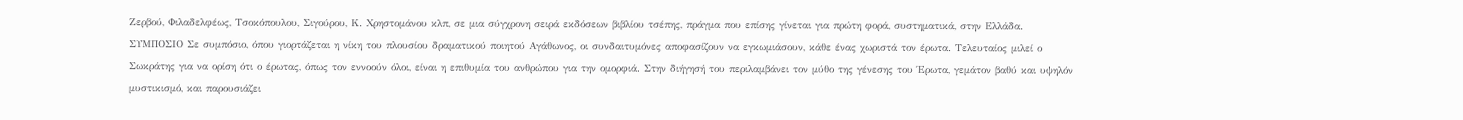Ζερβού, Φιλαδελφέως, Τσοκόπουλου, Σιγούρου, Κ. Χρηστομάνου κλπ, σε μια σύγχρονη σειρά εκδόσεων βιβλίου τσέπης, πράγμα που επίσης γίνεται για πρώτη φορά, συστηματικά, στην Ελλάδα.
ΣΥΜΠΟΣΙΟ Σε συμπόσιο, όπου γιορτάζεται η νίκη του πλουσίου δραματικού ποιητού Αγάθωνος, οι συνδαιτυμόνες αποφασίζουν να εγκωμιάσουν, κάθε ένας χωριστά τον έρωτα. Τελευταίος μιλεί ο Σωκράτης για να ορίση ότι ο έρωτας, όπως τον εννοούν όλοι, είναι η επιθυμία του ανθρώπου για την ομορφιά. Στην διήγησή του περιλαμβάνει τον μύθο της γένεσης του Έρωτα, γεμάτον βαθύ και υψηλόν μυστικισμό, και παρουσιάζει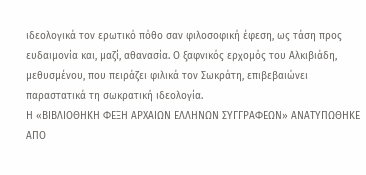ιδεολογικά τον ερωτικό πόθο σαν φιλοσοφική έφεση, ως τάση προς ευδαιμονία και, μαζί, αθανασία. Ο ξαφνικός ερχομός του Αλκιβιάδη, μεθυσμένου, που πειράζει φιλικά τον Σωκράτη, επιβεβαιώνει παραστατικά τη σωκρατική ιδεολογία.
Η «ΒΙΒΛΙΟΘΗΚΗ ΦΕΞΗ ΑΡΧΑΙΩΝ ΕΛΛΗΝΩΝ ΣΥΓΓΡΑΦΕΩΝ» ΑΝΑΤΥΠΩΘΗΚΕ ΑΠΟ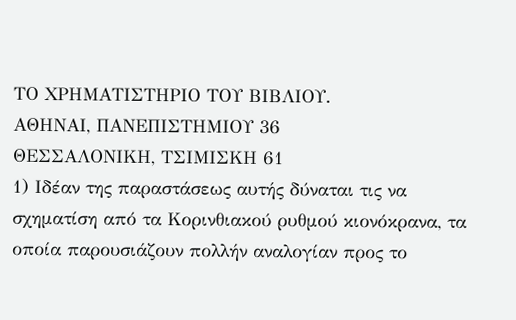ΤΟ ΧΡΗΜΑΤΙΣΤΗΡΙΟ ΤΟΥ ΒΙΒΛΙΟΥ.
ΑΘΗΝΑΙ, ΠΑΝΕΠΙΣΤΗΜΙΟΥ 36
ΘΕΣΣΑΛΟΝΙΚΗ, ΤΣΙΜΙΣΚΗ 61
1) Ιδέαν της παραστάσεως αυτής δύναται τις να σχηματίση από τα Κορινθιακού ρυθμού κιονόκρανα, τα οποία παρουσιάζουν πολλήν αναλογίαν προς το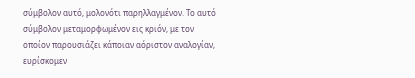σύμβολον αυτό, μολονότι παρηλλαγμένον. Το αυτό σύμβολον μεταμορφωμένον εις κριόν, με τον οποίον παρουσιάζει κάποιαν αόριστον αναλογίαν, ευρίσκομεν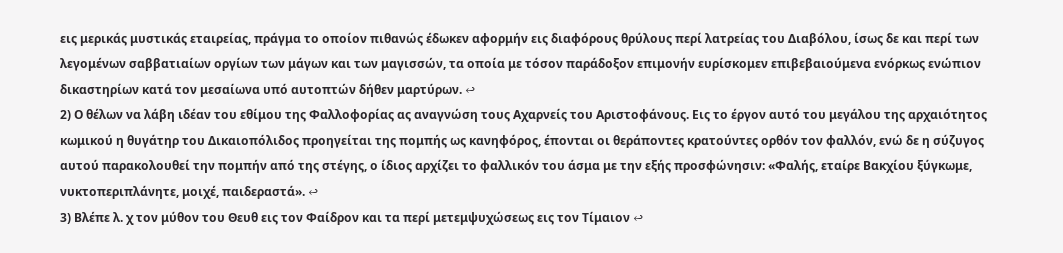εις μερικάς μυστικάς εταιρείας, πράγμα το οποίον πιθανώς έδωκεν αφορμήν εις διαφόρους θρύλους περί λατρείας του Διαβόλου, ίσως δε και περί των λεγομένων σαββατιαίων οργίων των μάγων και των μαγισσών, τα οποία με τόσον παράδοξον επιμονήν ευρίσκομεν επιβεβαιούμενα ενόρκως ενώπιον δικαστηρίων κατά τον μεσαίωνα υπό αυτοπτών δήθεν μαρτύρων. ↩
2) Ο θέλων να λάβη ιδέαν του εθίμου της Φαλλοφορίας ας αναγνώση τους Αχαρνείς του Αριστοφάνους. Εις το έργον αυτό του μεγάλου της αρχαιότητος κωμικού η θυγάτηρ του Δικαιοπόλιδος προηγείται της πομπής ως κανηφόρος, έπονται οι θεράποντες κρατούντες ορθόν τον φαλλόν, ενώ δε η σύζυγος αυτού παρακολουθεί την πομπήν από της στέγης, ο ίδιος αρχίζει το φαλλικόν του άσμα με την εξής προσφώνησιν: «Φαλής, εταίρε Βακχίου ξύγκωμε, νυκτοπεριπλάνητε, μοιχέ, παιδεραστά». ↩
3) Βλέπε λ. χ τον μύθον του Θευθ εις τον Φαίδρον και τα περί μετεμψυχώσεως εις τον Τίμαιον ↩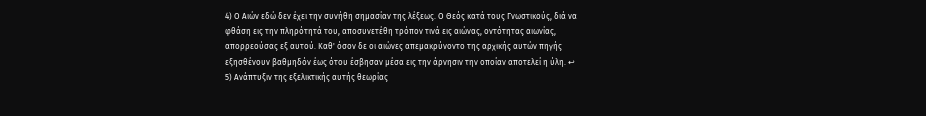4) Ο Αιών εδώ δεν έχει την συνήθη σημασίαν της λέξεως. Ο Θεός κατά τους Γνωστικούς, διά να φθάση εις την πληρότητά του, αποσυνετέθη τρόπον τινά εις αιώνας, οντότητας αιωνίας, απορρεούσας εξ αυτού. Καθ' όσον δε οι αιώνες απεμακρύνοντο της αρχικής αυτών πηγής εξησθένουν βαθμηδόν έως ότου έσβησαν μέσα εις την άρνησιν την οποίαν αποτελεί η ύλη. ↩
5) Ανάπτυξιν της εξελικτικής αυτής θεωρίας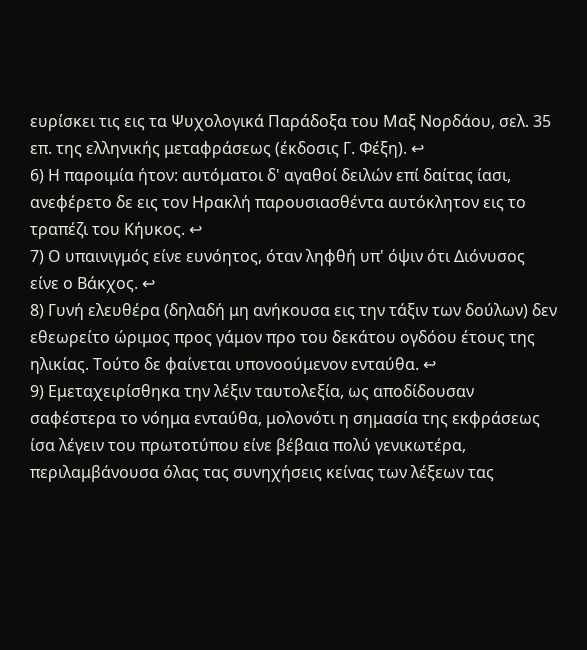ευρίσκει τις εις τα Ψυχολογικά Παράδοξα του Μαξ Νορδάου, σελ. 35 επ. της ελληνικής μεταφράσεως (έκδοσις Γ. Φέξη). ↩
6) Η παροιμία ήτον: αυτόματοι δ' αγαθοί δειλών επί δαίτας ίασι, ανεφέρετο δε εις τον Ηρακλή παρουσιασθέντα αυτόκλητον εις το τραπέζι του Κήυκος. ↩
7) Ο υπαινιγμός είνε ευνόητος, όταν ληφθή υπ' όψιν ότι Διόνυσος είνε ο Βάκχος. ↩
8) Γυνή ελευθέρα (δηλαδή μη ανήκουσα εις την τάξιν των δούλων) δεν εθεωρείτο ώριμος προς γάμον προ του δεκάτου ογδόου έτους της ηλικίας. Τούτο δε φαίνεται υπονοούμενον ενταύθα. ↩
9) Εμεταχειρίσθηκα την λέξιν ταυτολεξία, ως αποδίδουσαν σαφέστερα το νόημα ενταύθα, μολονότι η σημασία της εκφράσεως ίσα λέγειν του πρωτοτύπου είνε βέβαια πολύ γενικωτέρα, περιλαμβάνουσα όλας τας συνηχήσεις κείνας των λέξεων τας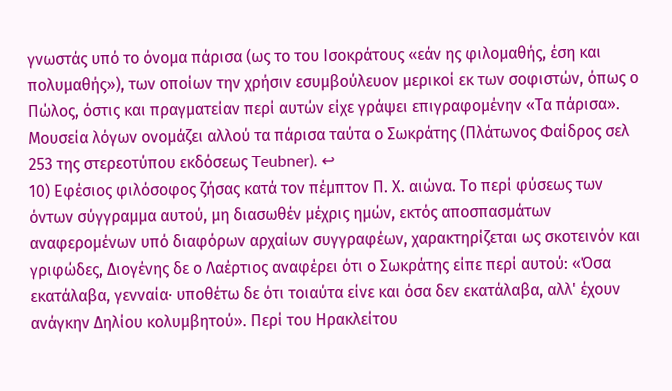γνωστάς υπό το όνομα πάρισα (ως το του Ισοκράτους «εάν ης φιλομαθής, έση και πολυμαθής»), των οποίων την χρήσιν εσυμβούλευον μερικοί εκ των σοφιστών, όπως ο Πώλος, όστις και πραγματείαν περί αυτών είχε γράψει επιγραφομένην «Τα πάρισα». Μουσεία λόγων ονομάζει αλλού τα πάρισα ταύτα ο Σωκράτης (Πλάτωνος Φαίδρος σελ 253 της στερεοτύπου εκδόσεως Teubner). ↩
10) Εφέσιος φιλόσοφος ζήσας κατά τον πέμπτον Π. Χ. αιώνα. Το περί φύσεως των όντων σύγγραμμα αυτού, μη διασωθέν μέχρις ημών, εκτός αποσπασμάτων αναφερομένων υπό διαφόρων αρχαίων συγγραφέων, χαρακτηρίζεται ως σκοτεινόν και γριφώδες, Διογένης δε ο Λαέρτιος αναφέρει ότι ο Σωκράτης είπε περί αυτού: «Όσα εκατάλαβα, γενναία· υποθέτω δε ότι τοιαύτα είνε και όσα δεν εκατάλαβα, αλλ' έχουν ανάγκην Δηλίου κολυμβητού». Περί του Ηρακλείτου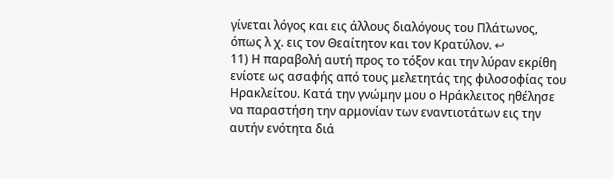γίνεται λόγος και εις άλλους διαλόγους του Πλάτωνος, όπως λ χ. εις τον Θεαίτητον και τον Κρατύλον. ↩
11) Η παραβολή αυτή προς το τόξον και την λύραν εκρίθη ενίοτε ως ασαφής από τους μελετητάς της φιλοσοφίας του Ηρακλείτου. Κατά την γνώμην μου ο Ηράκλειτος ηθέλησε να παραστήση την αρμονίαν των εναντιοτάτων εις την αυτήν ενότητα διά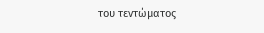του τεντώματος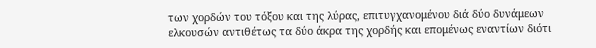των χορδών του τόξου και της λύρας, επιτυγχανομένου διά δύο δυνάμεων ελκουσών αντιθέτως τα δύο άκρα της χορδής και επομένως εναντίων διότι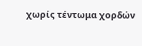χωρίς τέντωμα χορδών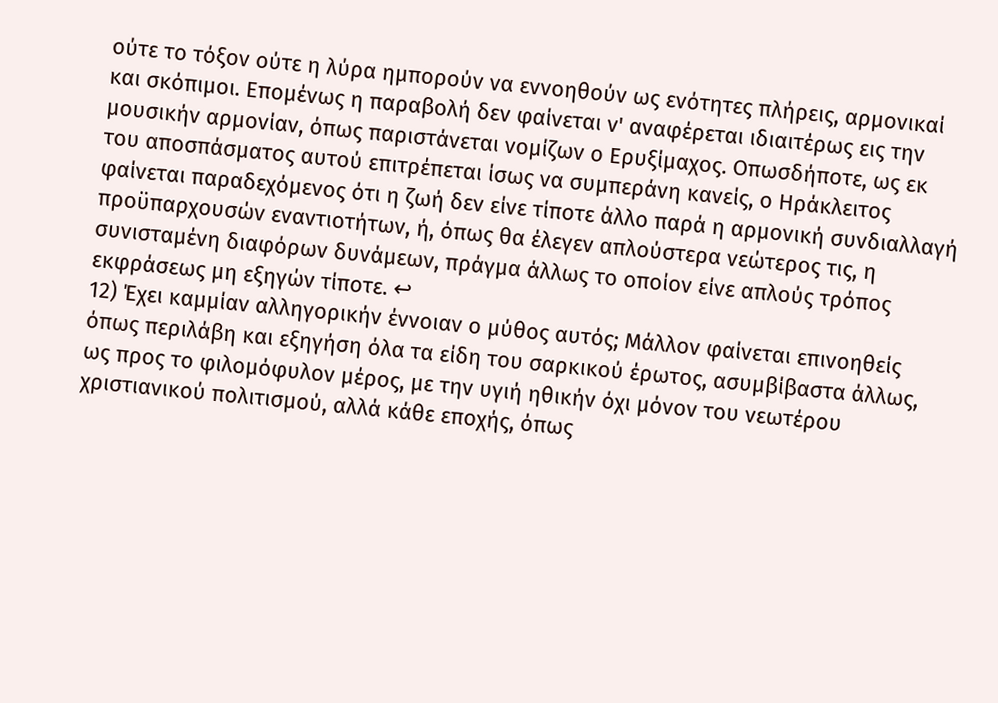ούτε το τόξον ούτε η λύρα ημπορούν να εννοηθούν ως ενότητες πλήρεις, αρμονικαί και σκόπιμοι. Επομένως η παραβολή δεν φαίνεται ν' αναφέρεται ιδιαιτέρως εις την μουσικήν αρμονίαν, όπως παριστάνεται νομίζων ο Ερυξίμαχος. Οπωσδήποτε, ως εκ του αποσπάσματος αυτού επιτρέπεται ίσως να συμπεράνη κανείς, ο Ηράκλειτος φαίνεται παραδεχόμενος ότι η ζωή δεν είνε τίποτε άλλο παρά η αρμονική συνδιαλλαγή προϋπαρχουσών εναντιοτήτων, ή, όπως θα έλεγεν απλούστερα νεώτερος τις, η συνισταμένη διαφόρων δυνάμεων, πράγμα άλλως το οποίον είνε απλούς τρόπος εκφράσεως μη εξηγών τίποτε. ↩
12) Έχει καμμίαν αλληγορικήν έννοιαν ο μύθος αυτός; Μάλλον φαίνεται επινοηθείς όπως περιλάβη και εξηγήση όλα τα είδη του σαρκικού έρωτος, ασυμβίβαστα άλλως, ως προς το φιλομόφυλον μέρος, με την υγιή ηθικήν όχι μόνον του νεωτέρου χριστιανικού πολιτισμού, αλλά κάθε εποχής, όπως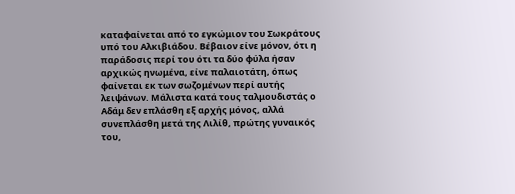καταφαίνεται από το εγκώμιον του Σωκράτους υπό του Αλκιβιάδου. Βέβαιον είνε μόνον, ότι η παράδοσις περί του ότι τα δύο φύλα ήσαν αρχικώς ηνωμένα, είνε παλαιοτάτη, όπως φαίνεται εκ των σωζομένων περί αυτής λειψάνων. Μάλιστα κατά τους ταλμουδιστάς ο Αδάμ δεν επλάσθη εξ αρχής μόνος, αλλά συνεπλάσθη μετά της Λιλίθ, πρώτης γυναικός του,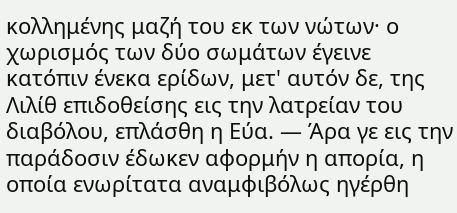κολλημένης μαζή του εκ των νώτων· ο χωρισμός των δύο σωμάτων έγεινε κατόπιν ένεκα ερίδων, μετ' αυτόν δε, της Λιλίθ επιδοθείσης εις την λατρείαν του διαβόλου, επλάσθη η Εύα. — Άρα γε εις την παράδοσιν έδωκεν αφορμήν η απορία, η οποία ενωρίτατα αναμφιβόλως ηγέρθη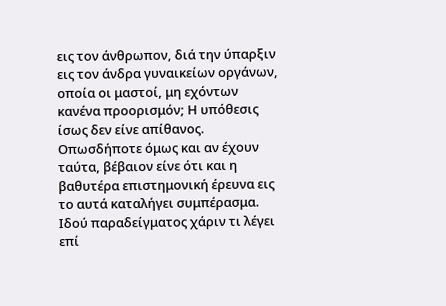εις τον άνθρωπον, διά την ύπαρξιν εις τον άνδρα γυναικείων οργάνων, οποία οι μαστοί, μη εχόντων κανένα προορισμόν; Η υπόθεσις ίσως δεν είνε απίθανος. Οπωσδήποτε όμως και αν έχουν ταύτα, βέβαιον είνε ότι και η βαθυτέρα επιστημονική έρευνα εις το αυτά καταλήγει συμπέρασμα. Ιδού παραδείγματος χάριν τι λέγει επί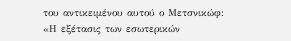του αντικειμένου αυτού ο Μετσνικώφ:
«Η εξέτασις των εσωτερικών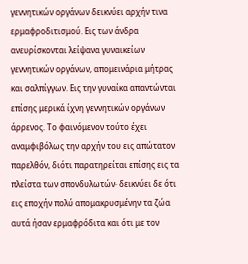γεννητικών οργάνων δεικνύει αρχήν τινα ερμαφροδιτισμού. Εις των άνδρα ανευρίσκονται λείψανα γυναικείων γεννητικών οργάνων, απομεινάρια μήτρας και σαλπίγγων. Εις την γυναίκα απαντώνται επίσης μερικά ίχνη γεννητικών οργάνων άρρενος. Το φαινόμενον τούτο έχει αναμφιβόλως την αρχήν του εις απώτατον παρελθόν, διότι παρατηρείται επίσης εις τα πλείστα των σπονδυλωτών· δεικνύει δε ότι εις εποχήν πολύ απομακρυσμένην τα ζώα αυτά ήσαν ερμαφρόδιτα και ότι με τον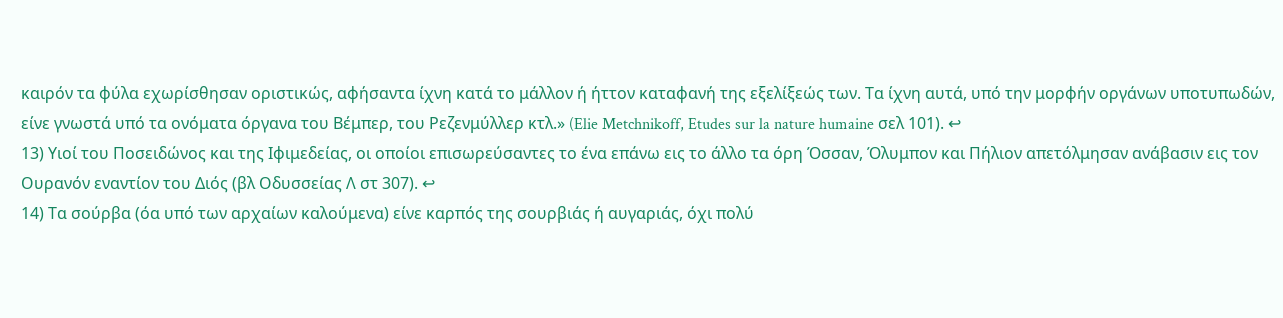καιρόν τα φύλα εχωρίσθησαν οριστικώς, αφήσαντα ίχνη κατά το μάλλον ή ήττον καταφανή της εξελίξεώς των. Τα ίχνη αυτά, υπό την μορφήν οργάνων υποτυπωδών, είνε γνωστά υπό τα ονόματα όργανα του Βέμπερ, του Ρεζενμύλλερ κτλ.» (Elie Metchnikoff, Etudes sur la nature humaine σελ 101). ↩
13) Υιοί του Ποσειδώνος και της Ιφιμεδείας, οι οποίοι επισωρεύσαντες το ένα επάνω εις το άλλο τα όρη Όσσαν, Όλυμπον και Πήλιον απετόλμησαν ανάβασιν εις τον Ουρανόν εναντίον του Διός (βλ Οδυσσείας Λ στ 307). ↩
14) Τα σούρβα (όα υπό των αρχαίων καλούμενα) είνε καρπός της σουρβιάς ή αυγαριάς, όχι πολύ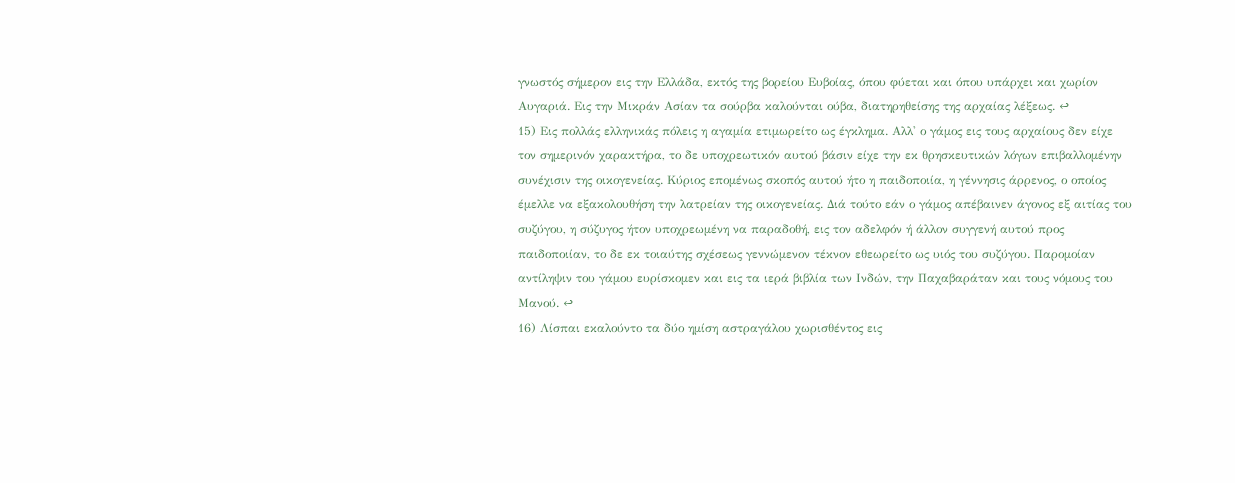γνωστός σήμερον εις την Ελλάδα, εκτός της βορείου Ευβοίας, όπου φύεται και όπου υπάρχει και χωρίον Αυγαριά. Εις την Μικράν Ασίαν τα σούρβα καλούνται ούβα, διατηρηθείσης της αρχαίας λέξεως. ↩
15) Εις πολλάς ελληνικάς πόλεις η αγαμία ετιμωρείτο ως έγκλημα. Αλλ' ο γάμος εις τους αρχαίους δεν είχε τον σημερινόν χαρακτήρα, το δε υποχρεωτικόν αυτού βάσιν είχε την εκ θρησκευτικών λόγων επιβαλλομένην συνέχισιν της οικογενείας. Κύριος επομένως σκοπός αυτού ήτο η παιδοποιία, η γέννησις άρρενος, ο οποίος έμελλε να εξακολουθήση την λατρείαν της οικογενείας. Διά τούτο εάν ο γάμος απέβαινεν άγονος εξ αιτίας του συζύγου, η σύζυγος ήτον υποχρεωμένη να παραδοθή, εις τον αδελφόν ή άλλον συγγενή αυτού προς παιδοποιίαν, το δε εκ τοιαύτης σχέσεως γεννώμενον τέκνον εθεωρείτο ως υιός του συζύγου. Παρομοίαν αντίληψιν του γάμου ευρίσκομεν και εις τα ιερά βιβλία των Ινδών, την Παχαβαράταν και τους νόμους του Μανού. ↩
16) Λίσπαι εκαλούντο τα δύο ημίση αστραγάλου χωρισθέντος εις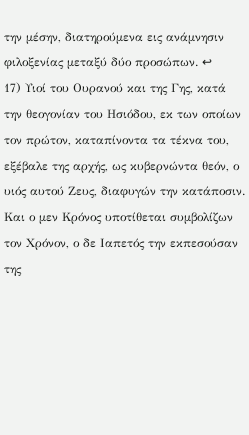την μέσην, διατηρούμενα εις ανάμνησιν φιλοξενίας μεταξύ δύο προσώπων. ↩
17) Υιοί του Ουρανού και της Γης, κατά την θεογονίαν του Ησιόδου, εκ των οποίων τον πρώτον, καταπίνοντα τα τέκνα του, εξέβαλε της αρχής, ως κυβερνώντα θεόν, ο υιός αυτού Ζευς, διαφυγών την κατάποσιν. Και ο μεν Κρόνος υποτίθεται συμβολίζων τον Χρόνον, ο δε Ιαπετός την εκπεσούσαν της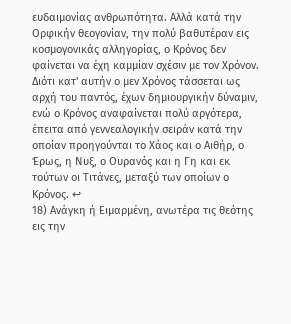ευδαιμονίας ανθρωπότητα. Αλλά κατά την Ορφικήν θεογονίαν, την πολύ βαθυτέραν εις κοσμογονικάς αλληγορίας, ο Κρόνος δεν φαίνεται να έχη καμμίαν σχέσιν με τον Χρόνον. Διότι κατ' αυτήν ο μεν Χρόνος τάσσεται ως αρχή του παντός, έχων δημιουργικήν δύναμιν, ενώ ο Κρόνος αναφαίνεται πολύ αργότερα, έπειτα από γεννεαλογικήν σειράν κατά την οποίαν προηγούνται το Χάος και ο Αιθήρ, ο Έρως, η Νυξ, ο Ουρανός και η Γη και εκ τούτων οι Τιτάνες, μεταξύ των οποίων ο Κρόνος. ↩
18) Ανάγκη ή Ειμαρμένη, ανωτέρα τις θεότης εις την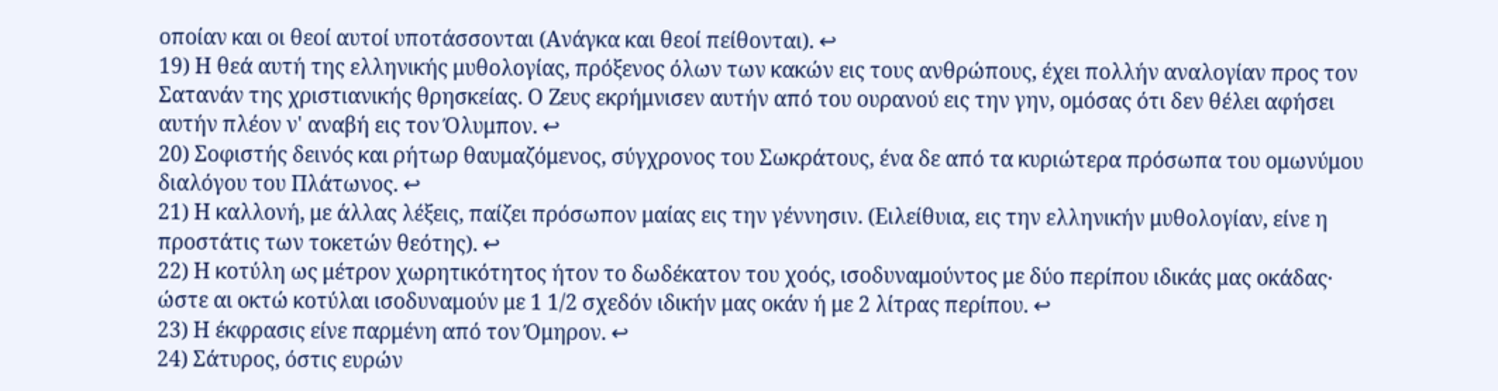οποίαν και οι θεοί αυτοί υποτάσσονται (Ανάγκα και θεοί πείθονται). ↩
19) Η θεά αυτή της ελληνικής μυθολογίας, πρόξενος όλων των κακών εις τους ανθρώπους, έχει πολλήν αναλογίαν προς τον Σατανάν της χριστιανικής θρησκείας. Ο Ζευς εκρήμνισεν αυτήν από του ουρανού εις την γην, ομόσας ότι δεν θέλει αφήσει αυτήν πλέον ν' αναβή εις τον Όλυμπον. ↩
20) Σοφιστής δεινός και ρήτωρ θαυμαζόμενος, σύγχρονος του Σωκράτους, ένα δε από τα κυριώτερα πρόσωπα του ομωνύμου διαλόγου του Πλάτωνος. ↩
21) Η καλλονή, με άλλας λέξεις, παίζει πρόσωπον μαίας εις την γέννησιν. (Ειλείθυια, εις την ελληνικήν μυθολογίαν, είνε η προστάτις των τοκετών θεότης). ↩
22) Η κοτύλη ως μέτρον χωρητικότητος ήτον το δωδέκατον του χοός, ισοδυναμούντος με δύο περίπου ιδικάς μας οκάδας· ώστε αι οκτώ κοτύλαι ισοδυναμούν με 1 1/2 σχεδόν ιδικήν μας οκάν ή με 2 λίτρας περίπου. ↩
23) Η έκφρασις είνε παρμένη από τον Όμηρον. ↩
24) Σάτυρος, όστις ευρών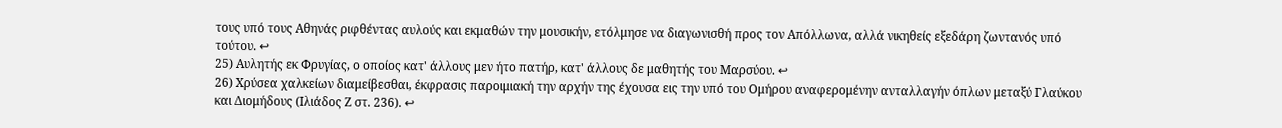τους υπό τους Αθηνάς ριφθέντας αυλούς και εκμαθών την μουσικήν, ετόλμησε να διαγωνισθή προς τον Απόλλωνα, αλλά νικηθείς εξεδάρη ζωντανός υπό τούτου. ↩
25) Αυλητής εκ Φρυγίας, ο οποίος κατ' άλλους μεν ήτο πατήρ, κατ' άλλους δε μαθητής του Μαρσύου. ↩
26) Χρύσεα χαλκείων διαμείβεσθαι, έκφρασις παροιμιακή την αρχήν της έχουσα εις την υπό του Ομήρου αναφερομένην ανταλλαγήν όπλων μεταξύ Γλαύκου και Διομήδους (Ιλιάδος Ζ στ. 236). ↩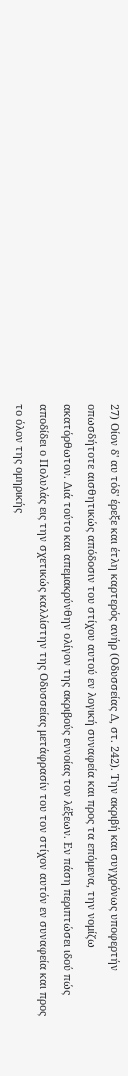27) Οίον δ' αυ τόδ' έρεξε και έτλη καρτερός ανήρ (Οδυσσείας Δ, στ. 242). Την ακριβή και συγχρόνως υποφερτήν οπωσδήτοτε αισθητικώς απόδοσιν του στίχου αυτού εν λογική συναφεία και προς τα επόμενα, την νομίζω ακατόρθωτον. Διά τούτο και απεμακρύνθην ολίγον της ακριβούς εννοίας τον λέξεων. Εν πάση περιπτώσει ιδού πώς αποδίδει ο Πολυλάς εις την σχετικώς καλλίστην της Οδυσσείας μετάφρασίν του τον στίχον αυτόν εν συναφεία και προς το όλον της ομηρικής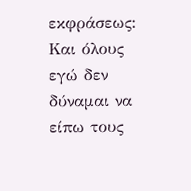εκφράσεως:
Και όλους εγώ δεν δύναμαι να είπω τους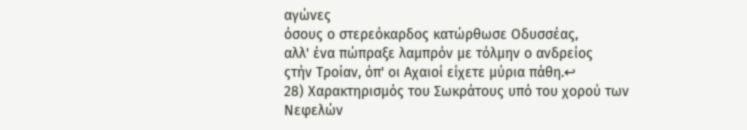αγώνες
όσους ο στερεόκαρδος κατώρθωσε Οδυσσέας,
αλλ' ένα πώπραξε λαμπρόν με τόλμην ο ανδρείος
ςτήν Τροίαν, όπ' οι Αχαιοί είχετε μύρια πάθη.↩
28) Χαρακτηρισμός του Σωκράτους υπό του χορού των Νεφελών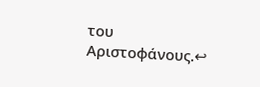του Αριστοφάνους.↩